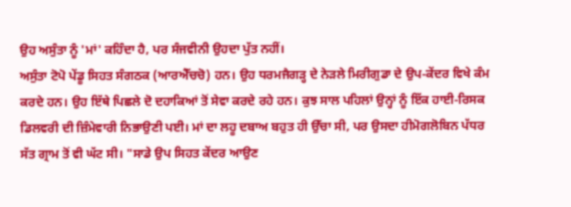ਉਹ ਅਸੁੰਤਾ ਨੂੰ 'ਮਾਂ' ਕਹਿੰਦਾ ਹੈ, ਪਰ ਸੰਜਵੀਨੀ ਉਹਦਾ ਪੁੱਤ ਨਹੀਂ।
ਅਸੁੰਤਾ ਟੋਪੋ ਪੇਂਡੂ ਸਿਹਤ ਸੰਗਠਕ (ਆਰਐੱਚਚੋ) ਹਨ। ਉਹ ਧਰਮਜੈਗੜ੍ਹ ਦੇ ਨੇੜਲੇ ਮਿਰੀਗੁਡਾ ਦੇ ਉਪ-ਕੇਂਦਰ ਵਿਖੇ ਕੰਮ ਕਰਦੇ ਹਨ। ਉਹ ਇੱਥੇ ਪਿਛਲੇ ਦੋ ਦਹਾਕਿਆਂ ਤੋਂ ਸੇਵਾ ਕਰਦੇ ਰਹੇ ਹਨ। ਕੁਝ ਸਾਲ ਪਹਿਲਾਂ ਉਨ੍ਹਾਂ ਨੂੰ ਇੱਕ ਹਾਈ-ਰਿਸਕ ਡਿਲਵਰੀ ਦੀ ਜ਼ਿੰਮੇਵਾਰੀ ਨਿਭਾਉਣੀ ਪਈ। ਮਾਂ ਦਾ ਲਹੂ ਦਬਾਅ ਬਹੁਤ ਹੀ ਉੱਚਾ ਸੀ, ਪਰ ਉਸਦਾ ਹੀਮੋਗਲੋਬਿਨ ਪੱਧਰ ਸੱਤ ਗ੍ਰਾਮ ਤੋਂ ਵੀ ਘੱਟ ਸੀ। "ਸਾਡੇ ਉਪ ਸਿਹਤ ਕੇਂਦਰ ਆਉਣ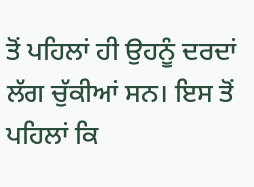ਤੋਂ ਪਹਿਲਾਂ ਹੀ ਉਹਨੂੰ ਦਰਦਾਂ ਲੱਗ ਚੁੱਕੀਆਂ ਸਨ। ਇਸ ਤੋਂ ਪਹਿਲਾਂ ਕਿ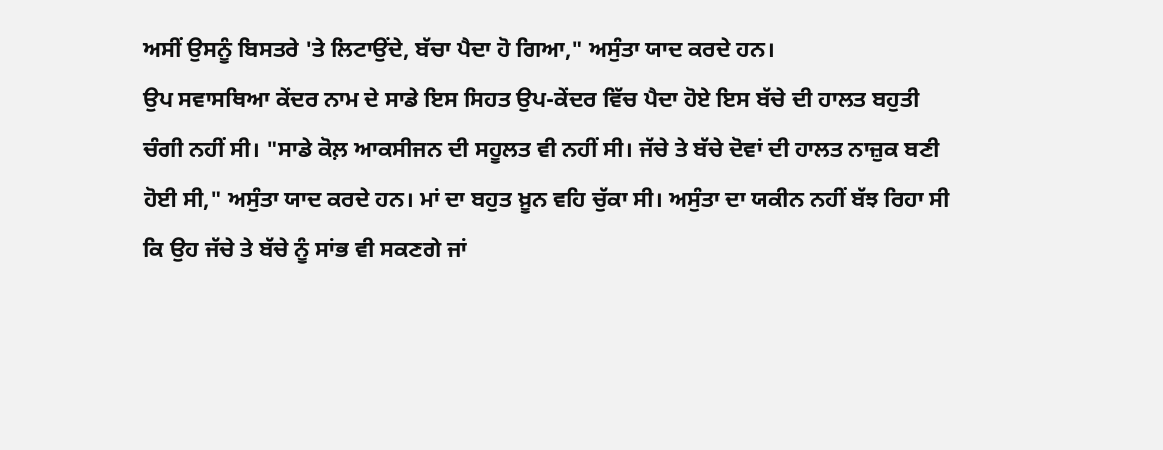ਅਸੀਂ ਉਸਨੂੰ ਬਿਸਤਰੇ 'ਤੇ ਲਿਟਾਉਂਦੇ, ਬੱਚਾ ਪੈਦਾ ਹੋ ਗਿਆ," ਅਸੁੰਤਾ ਯਾਦ ਕਰਦੇ ਹਨ।
ਉਪ ਸਵਾਸਥਿਆ ਕੇਂਦਰ ਨਾਮ ਦੇ ਸਾਡੇ ਇਸ ਸਿਹਤ ਉਪ-ਕੇਂਦਰ ਵਿੱਚ ਪੈਦਾ ਹੋਏ ਇਸ ਬੱਚੇ ਦੀ ਹਾਲਤ ਬਹੁਤੀ ਚੰਗੀ ਨਹੀਂ ਸੀ। "ਸਾਡੇ ਕੋਲ਼ ਆਕਸੀਜਨ ਦੀ ਸਹੂਲਤ ਵੀ ਨਹੀਂ ਸੀ। ਜੱਚੇ ਤੇ ਬੱਚੇ ਦੋਵਾਂ ਦੀ ਹਾਲਤ ਨਾਜ਼ੁਕ ਬਣੀ ਹੋਈ ਸੀ," ਅਸੁੰਤਾ ਯਾਦ ਕਰਦੇ ਹਨ। ਮਾਂ ਦਾ ਬਹੁਤ ਖ਼ੂਨ ਵਹਿ ਚੁੱਕਾ ਸੀ। ਅਸੁੰਤਾ ਦਾ ਯਕੀਨ ਨਹੀਂ ਬੱਝ ਰਿਹਾ ਸੀ ਕਿ ਉਹ ਜੱਚੇ ਤੇ ਬੱਚੇ ਨੂੰ ਸਾਂਭ ਵੀ ਸਕਣਗੇ ਜਾਂ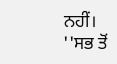ਨਹੀਂ।
''ਸਭ ਤੋਂ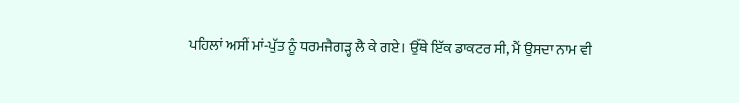ਪਹਿਲਾਂ ਅਸੀਂ ਮਾਂ-ਪੁੱਤ ਨੂੰ ਧਰਮਜੈਗੜ੍ਹ ਲੈ ਕੇ ਗਏ। ਉੱਥੇ ਇੱਕ ਡਾਕਟਰ ਸੀ, ਮੈਂ ਉਸਦਾ ਨਾਮ ਵੀ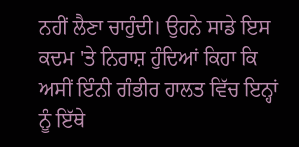ਨਹੀਂ ਲੈਣਾ ਚਾਹੁੰਦੀ। ਉਹਨੇ ਸਾਡੇ ਇਸ ਕਦਮ 'ਤੇ ਨਿਰਾਸ਼ ਹੁੰਦਿਆਂ ਕਿਹਾ ਕਿ ਅਸੀਂ ਇੰਨੀ ਗੰਭੀਰ ਹਾਲਤ ਵਿੱਚ ਇਨ੍ਹਾਂ ਨੂੰ ਇੱਥੇ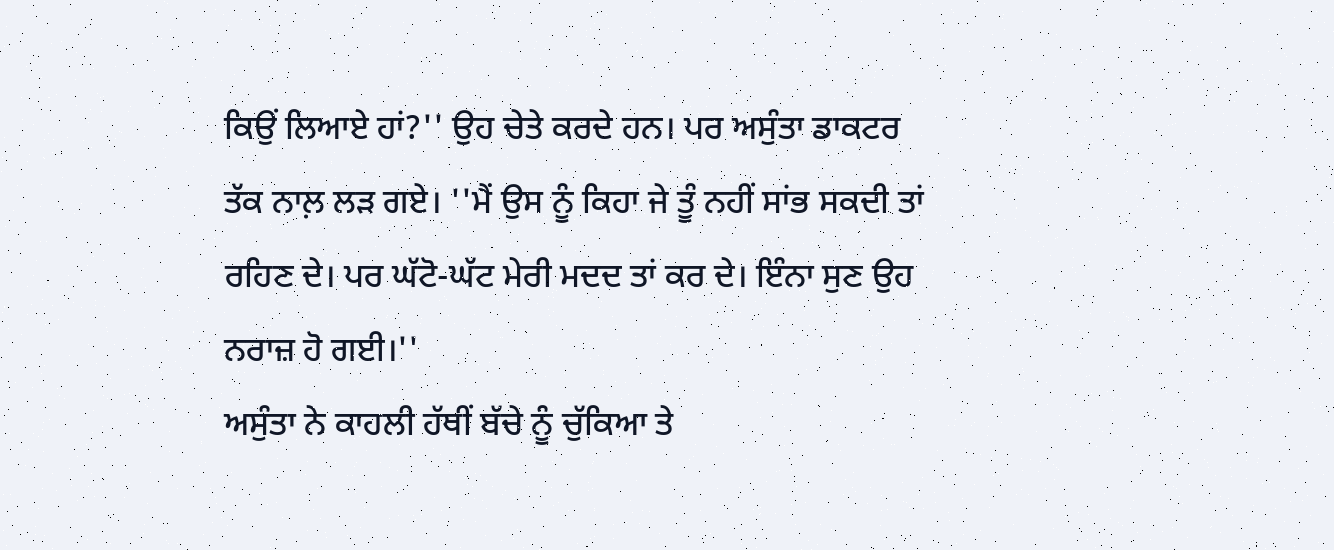ਕਿਉਂ ਲਿਆਏ ਹਾਂ?'' ਉਹ ਚੇਤੇ ਕਰਦੇ ਹਨ। ਪਰ ਅਸੁੰਤਾ ਡਾਕਟਰ ਤੱਕ ਨਾਲ਼ ਲੜ ਗਏ। ''ਮੈਂ ਉਸ ਨੂੰ ਕਿਹਾ ਜੇ ਤੂੰ ਨਹੀਂ ਸਾਂਭ ਸਕਦੀ ਤਾਂ ਰਹਿਣ ਦੇ। ਪਰ ਘੱਟੋ-ਘੱਟ ਮੇਰੀ ਮਦਦ ਤਾਂ ਕਰ ਦੇ। ਇੰਨਾ ਸੁਣ ਉਹ ਨਰਾਜ਼ ਹੋ ਗਈ।''
ਅਸੁੰਤਾ ਨੇ ਕਾਹਲੀ ਹੱਥੀਂ ਬੱਚੇ ਨੂੰ ਚੁੱਕਿਆ ਤੇ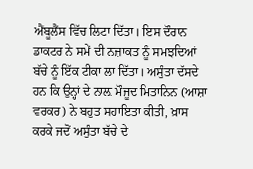ਐਂਬੂਲੈਂਸ ਵਿੱਚ ਲਿਟਾ ਦਿੱਤਾ। ਇਸ ਦੌਰਾਨ ਡਾਕਟਰ ਨੇ ਸਮੇਂ ਦੀ ਨਜ਼ਾਕਤ ਨੂੰ ਸਮਝਦਿਆਂ ਬੱਚੇ ਨੂੰ ਇੱਕ ਟੀਕਾ ਲਾ ਦਿੱਤਾ। ਅਸੁੰਤਾ ਦੱਸਦੇ ਹਨ ਕਿ ਉਨ੍ਹਾਂ ਦੇ ਨਾਲ਼ ਮੌਜੂਦ ਮਿਤਾਨਿਨ (ਆਸ਼ਾ ਵਰਕਰ) ਨੇ ਬਹੁਤ ਸਹਾਇਤਾ ਕੀਤੀ, ਖ਼ਾਸ ਕਰਕੇ ਜਦੋਂ ਅਸੁੰਤਾ ਬੱਚੇ ਦੇ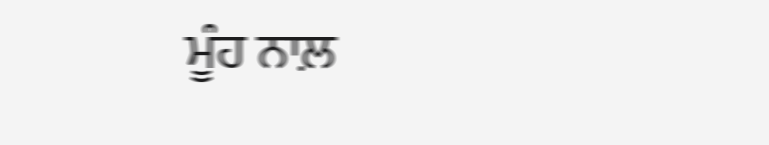ਮੂੰਹ ਨਾਲ਼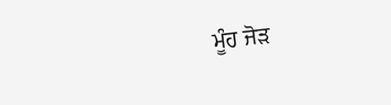ਮੂੰਹ ਜੋੜ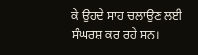ਕੇ ਉਹਦੇ ਸਾਹ ਚਲਾਉਣ ਲਈ ਸੰਘਰਸ਼ ਕਰ ਰਹੇ ਸਨ।